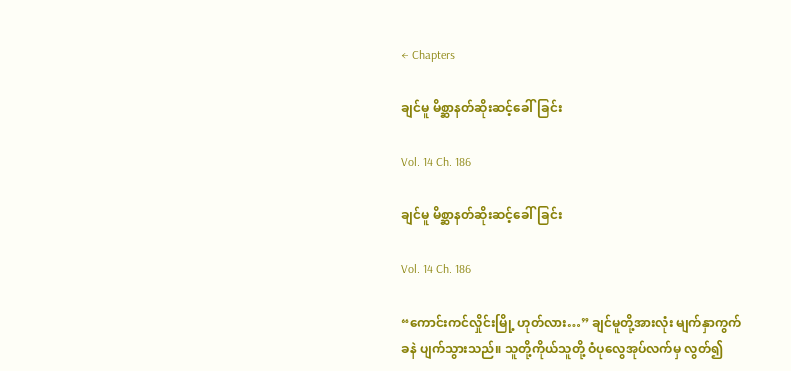← Chapters

ချင်မူ မိစ္ဆာနတ်ဆိုးဆင့်ခေါ်ခြင်း

Vol. 14 Ch. 186

ချင်မူ မိစ္ဆာနတ်ဆိုးဆင့်ခေါ်ခြင်း

Vol. 14 Ch. 186

“ကောင်းကင်လှိုင်းမြို့ ဟုတ်လား…” ချင်မူတို့အားလုံး မျက်နှာကွက်ခနဲ ပျက်သွားသည်။ သူတို့ကိုယ်သူတို့ ဝံပုလွေအုပ်လက်မှ လွတ်၍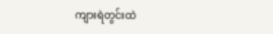ကျားရဲတွင်းထဲ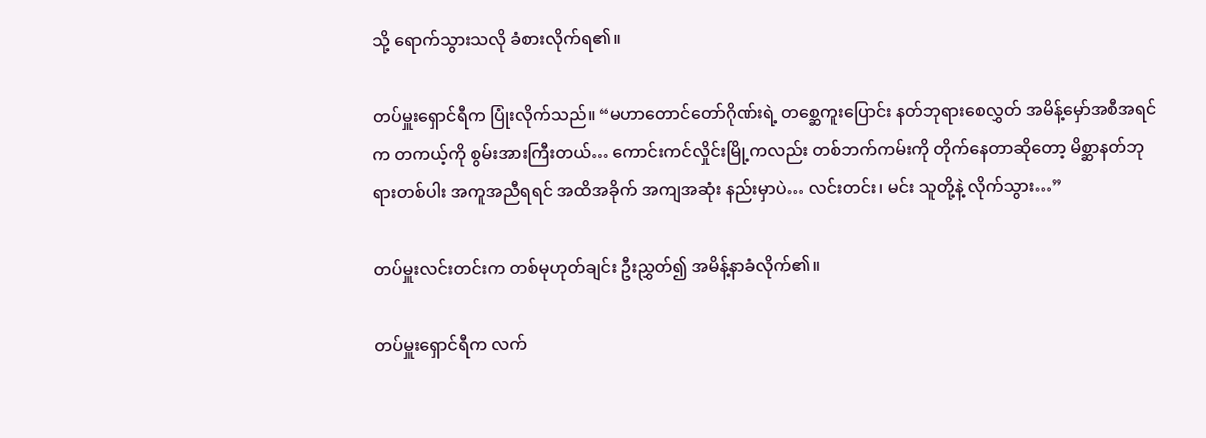သို့ ရောက်သွားသလို ခံစားလိုက်ရ၏။

တပ်မှူးရှောင်ရီက ပြုံးလိုက်သည်။ “မဟာတောင်တော်ဂိုဏ်းရဲ့ တစ္ဆေကူးပြောင်း နတ်ဘုရားစေလွှတ် အမိန့်မှော်အစီအရင်က တကယ့်ကို စွမ်းအားကြီးတယ်… ကောင်းကင်လှိုင်းမြို့ကလည်း တစ်ဘက်ကမ်းကို တိုက်နေတာဆိုတော့ မိစ္ဆာနတ်ဘုရားတစ်ပါး အကူအညီရရင် အထိအခိုက် အကျအဆုံး နည်းမှာပဲ… လင်းတင်း၊ မင်း သူတို့နဲ့ လိုက်သွား…”

တပ်မှူးလင်းတင်းက တစ်မုဟုတ်ချင်း ဦးညွှတ်၍ အမိန့်နာခံလိုက်၏။

တပ်မှူးရှောင်ရီက လက်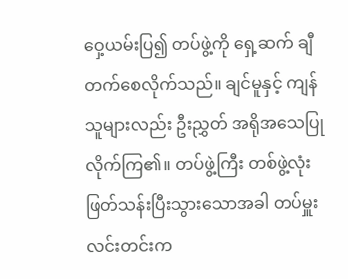ဝှေ့ယမ်းပြ၍ တပ်ဖွဲ့ကို ရှေ့ဆက် ချီတက်စေလိုက်သည်။ ချင်မူနှင့် ကျန်သူများလည်း ဦးညွှတ် အရိုအသေပြုလိုက်ကြ၏။ တပ်ဖွဲ့ကြီး တစ်ဖွဲ့လုံး ဖြတ်သန်းပြီးသွားသောအခါ တပ်မှူးလင်းတင်းက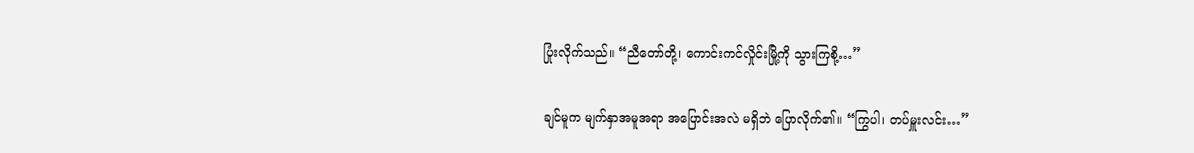ပြုံးလိုက်သည်။ “ညီတော်တို့၊ ကောင်းကင်လှိုင်းမြို့ကို သွားကြစို့…”

ချင်မူက မျက်နှာအမူအရာ အပြောင်းအလဲ မရှိဘဲ ပြောလိုက်၏။ “ကြွပါ၊ တပ်မှူးလင်း…”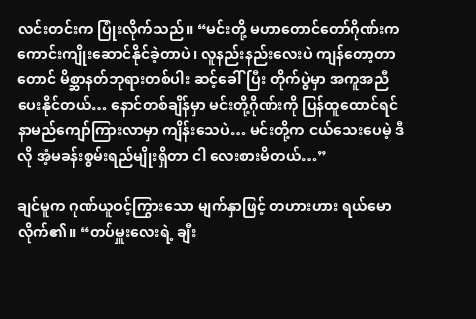လင်းတင်းက ပြုံးလိုက်သည်။ “မင်းတို့ မဟာတောင်တော်ဂိုဏ်းက ကောင်းကျိုးဆောင်နိုင်ခဲ့တာပဲ၊ လူနည်းနည်းလေးပဲ ကျန်တော့တာတောင် မိစ္ဆာနတ်ဘုရားတစ်ပါး ဆင့်ခေါ်ပြီး တိုက်ပွဲမှာ အကူအညီပေးနိုင်တယ်… နောင်တစ်ချိန်မှာ မင်းတို့ဂိုဏ်းကို ပြန်ထူထောင်ရင် နာမည်ကျော်ကြားလာမှာ ကျိန်းသေပဲ… မင်းတို့က ငယ်သေးပေမဲ့ ဒီလို အံ့မခန်းစွမ်းရည်မျိုးရှိတာ ငါ လေးစားမိတယ်…”

ချင်မူက ဂုဏ်ယူဝင့်ကြွားသော မျက်နှာဖြင့် တဟားဟား ရယ်မောလိုက်၏။ “တပ်မှူးလေးရဲ့ ချီး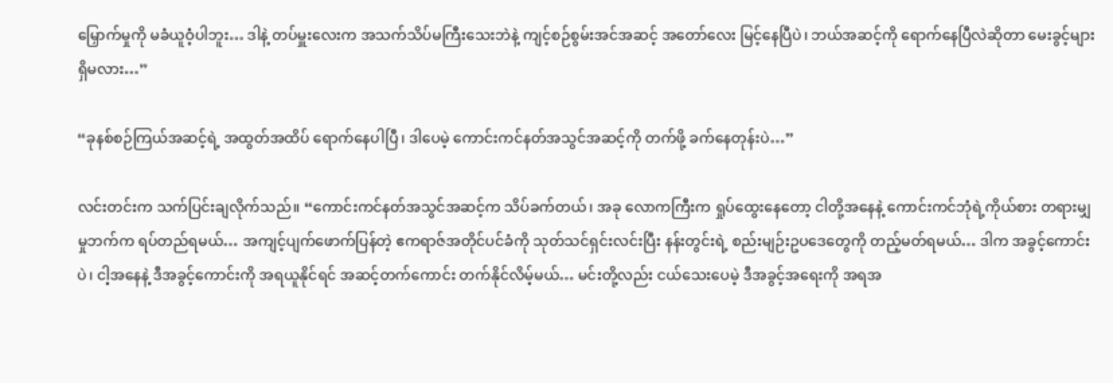မြှောက်မှုကို မခံယူဝံ့ပါဘူး… ဒါနဲ့ တပ်မှူးလေးက အသက်သိပ်မကြီးသေးဘဲနဲ့ ကျင့်စဉ်စွမ်းအင်အဆင့် အတော်လေး မြင့်နေပြီပဲ၊ ဘယ်အဆင့်ကို ရောက်နေပြီလဲဆိုတာ မေးခွင့်များ ရှိမလား…”

“ခုနစ်စဉ်ကြယ်အဆင့်ရဲ့ အထွတ်အထိပ် ရောက်နေပါပြီ၊ ဒါပေမဲ့ ကောင်းကင်နတ်အသွင်အဆင့်ကို တက်ဖို့ ခက်နေတုန်းပဲ…”

လင်းတင်းက သက်ပြင်းချလိုက်သည်။ “ကောင်းကင်နတ်အသွင်အဆင့်က သိပ်ခက်တယ်၊ အခု လောကကြီးက ရှုပ်ထွေးနေတော့ ငါတို့အနေနဲ့ ကောင်းကင်ဘုံရဲ့ကိုယ်စား တရားမျှမှုဘက်က ရပ်တည်ရမယ်… အကျင့်ပျက်ဖောက်ပြန်တဲ့ ဧကရာဇ်အတိုင်ပင်ခံကို သုတ်သင်ရှင်းလင်းပြီး နန်းတွင်းရဲ့ စည်းမျဉ်းဥပဒေတွေကို တည့်မတ်ရမယ်… ဒါက အခွင့်ကောင်းပဲ၊ ငါ့အနေနဲ့ ဒီအခွင့်ကောင်းကို အရယူနိုင်ရင် အဆင့်တက်ကောင်း တက်နိုင်လိမ့်မယ်… မင်းတို့လည်း ငယ်သေးပေမဲ့ ဒီအခွင့်အရေးကို အရအ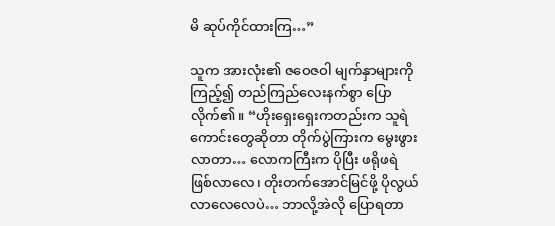မိ ဆုပ်ကိုင်ထားကြ…”

သူက အားလုံး၏ ဇဝေဇဝါ မျက်နှာများကို ကြည့်၍ တည်ကြည်လေးနက်စွာ ပြောလိုက်၏။ “ဟိုးရှေးရှေးကတည်းက သူရဲကောင်းတွေဆိုတာ တိုက်ပွဲကြားက မွေးဖွားလာတာ… လောကကြီးက ပိုပြီး ဖရိုဖရဲ ဖြစ်လာလေ၊ တိုးတက်အောင်မြင်ဖို့ ပိုလွယ်လာလေလေပဲ… ဘာလို့အဲလို ပြောရတာ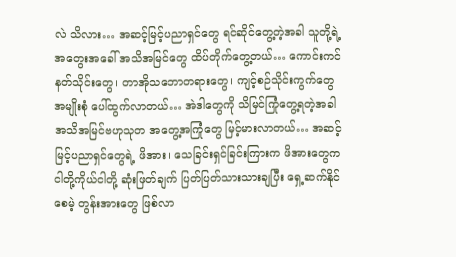လဲ သိလား… အဆင့်မြင့်ပညာရှင်တွေ ရင်ဆိုင်တွေ့တဲ့အခါ သူတို့ရဲ့ အတွေးအခေါ် အသိအမြင်တွေ ထိပ်တိုက်တွေ့တယ်… ကောင်းကင်နတ်သိုင်းတွေ၊ တာအိုသဘောတရားတွေ၊ ကျင့်စဉ်သိုင်းကွက်တွေ အမျိုးစုံ ပေါ်ထွက်လာတယ်… အဲဒါတွေကို သိမြင်ကြုံတွေ့ရတဲ့အခါ အသိအမြင်ဗဟုသုတ အတွေ့အကြုံတွေ မြင့်မားလာတယ်… အဆင့်မြင့်ပညာရှင်တွေရဲ့ ဖိအား၊ သေခြင်းရှင်ခြင်းကြားက ဖိအားတွေက ငါတို့ကိုယ်ငါတို့ ဆုံးဖြတ်ချက် ပြတ်ပြတ်သားသားချပြီး ရှေ့ဆက်နိုင်စေမဲ့ တွန်းအားတွေ ဖြစ်လာ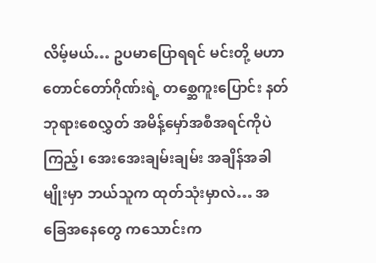လိမ့်မယ်… ဥပမာပြောရရင် မင်းတို့ မဟာတောင်တော်ဂိုဏ်းရဲ့ တစ္ဆေကူးပြောင်း နတ်ဘုရားစေလွှတ် အမိန့်မှော်အစီအရင်ကိုပဲကြည့်၊ အေးအေးချမ်းချမ်း အချိန်အခါမျိုးမှာ ဘယ်သူက ထုတ်သုံးမှာလဲ… အခြေအနေတွေ ကသောင်းက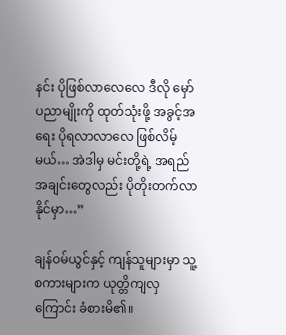နင်း ပိုဖြစ်လာလေလေ ဒီလို မှော်ပညာမျိုးကို ထုတ်သုံးဖို့ အခွင့်အရေး ပိုရလာလာလေ ဖြစ်လိမ့်မယ်… အဲဒါမှ မင်းတို့ရဲ့ အရည်အချင်းတွေလည်း ပိုတိုးတက်လာနိုင်မှာ…”

ချန်ဝမ်ယွင်နှင့် ကျန်သူများမှာ သူ့စကားများက ယုတ္တိကျလှကြောင်း ခံစားမိ၏။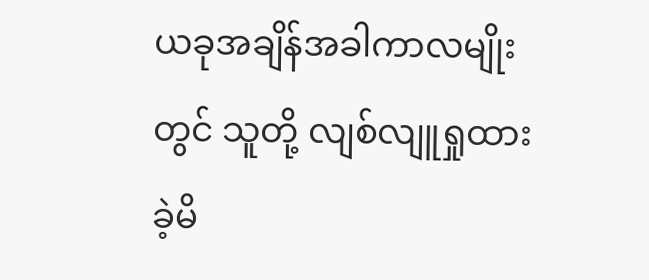ယခုအချိန်အခါကာလမျိုးတွင် သူတို့ လျစ်လျူရှုထားခဲ့မိ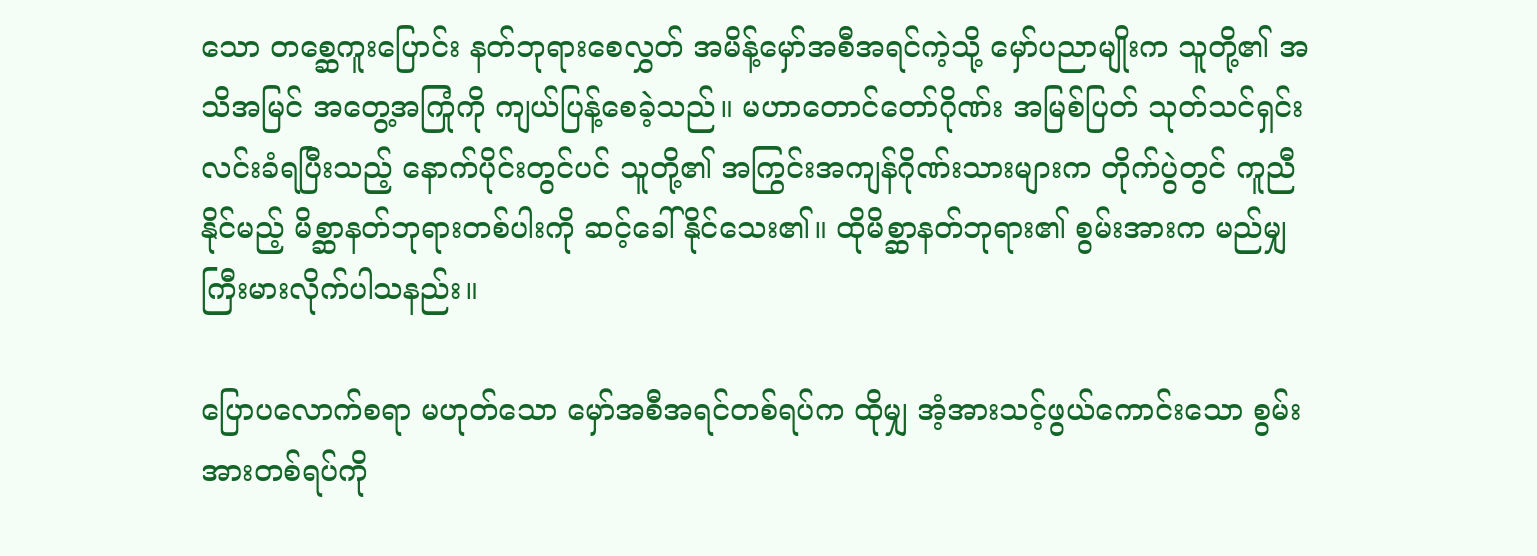သော တစ္ဆေကူးပြောင်း နတ်ဘုရားစေလွှတ် အမိန့်မှော်အစီအရင်ကဲ့သို့ မှော်ပညာမျိုးက သူတို့၏ အသိအမြင် အတွေ့အကြုံကို ကျယ်ပြန့်စေခဲ့သည်။ မဟာတောင်တော်ဂိုဏ်း အမြစ်ပြတ် သုတ်သင်ရှင်းလင်းခံရပြီးသည့် နောက်ပိုင်းတွင်ပင် သူတို့၏ အကြွင်းအကျန်ဂိုဏ်းသားများက တိုက်ပွဲတွင် ကူညီနိုင်မည့် မိစ္ဆာနတ်ဘုရားတစ်ပါးကို ဆင့်ခေါ်နိုင်သေး၏။ ထိုမိစ္ဆာနတ်ဘုရား၏ စွမ်းအားက မည်မျှ ကြီးမားလိုက်ပါသနည်း။

ပြောပလောက်စရာ မဟုတ်သော မှော်အစီအရင်တစ်ရပ်က ထိုမျှ အံ့အားသင့်ဖွယ်ကောင်းသော စွမ်းအားတစ်ရပ်ကို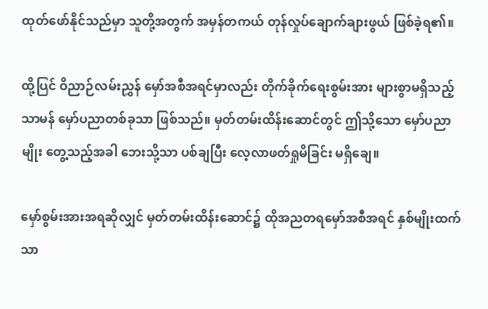ထုတ်ဖော်နိုင်သည်မှာ သူတို့အတွက် အမှန်တကယ် တုန်လှုပ်ချောက်ချားဖွယ် ဖြစ်ခဲ့ရ၏။

ထို့ပြင် ဝိညာဉ်လမ်းညွှန် မှော်အစီအရင်မှာလည်း တိုက်ခိုက်ရေးစွမ်းအား များစွာမရှိသည့် သာမန် မှော်ပညာတစ်ခုသာ ဖြစ်သည်။ မှတ်တမ်းထိန်းဆောင်တွင် ဤသို့သော မှော်ပညာမျိုး တွေ့သည့်အခါ ဘေးသို့သာ ပစ်ချပြီး လေ့လာဖတ်ရှုမိခြင်း မရှိချေ။

မှော်စွမ်းအားအရဆိုလျှင် မှတ်တမ်းထိန်းဆောင်၌ ထိုအညတရမှော်အစီအရင် နှစ်မျိုးထက် သာ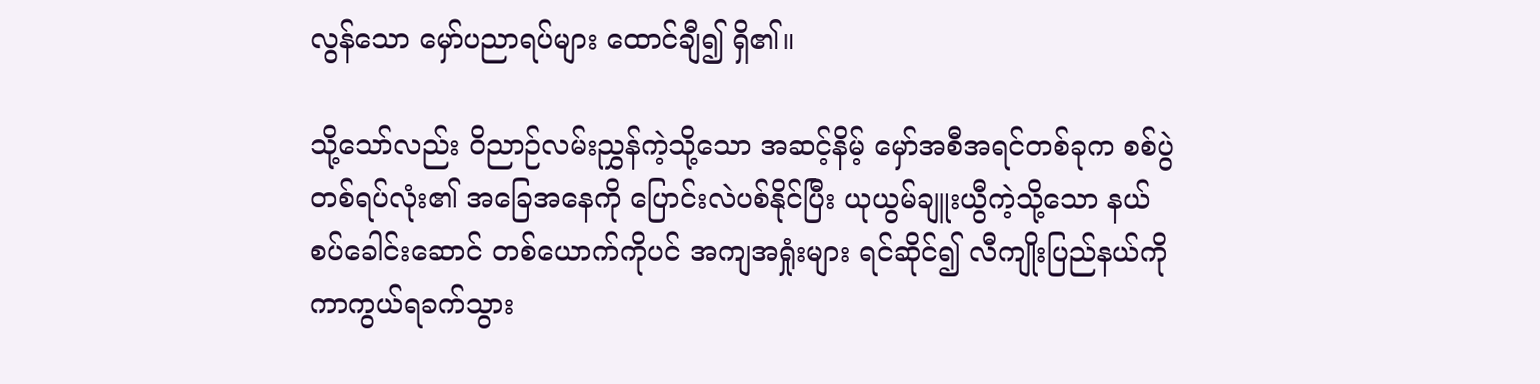လွန်သော မှော်ပညာရပ်များ ထောင်ချီ၍ ရှိ၏။

သို့သော်လည်း ဝိညာဉ်လမ်းညွှန်ကဲ့သို့သော အဆင့်နိမ့် မှော်အစီအရင်တစ်ခုက စစ်ပွဲတစ်ရပ်လုံး၏ အခြေအနေကို ပြောင်းလဲပစ်နိုင်ပြီး ယုယွမ်ချူးယွီကဲ့သို့သော နယ်စပ်ခေါင်းဆောင် တစ်ယောက်ကိုပင် အကျအရှုံးများ ရင်ဆိုင်၍ လီကျိုးပြည်နယ်ကို ကာကွယ်ရခက်သွား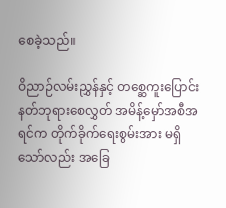စေခဲ့သည်။

ဝိညာဉ်လမ်းညွှန်နှင့် တစ္ဆေကူးပြောင်း နတ်ဘုရားစေလွှတ် အမိန့်မှော်အစီအရင်က တိုက်ခိုက်ရေးစွမ်းအား မရှိသော်လည်း အခြေ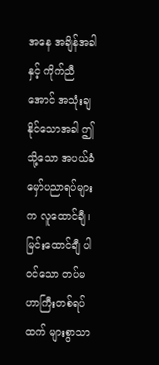အနေ အချိန်အခါနှင့် ကိုက်ညီအောင် အသုံးချနိုင်သောအခါ ဤသို့သော အပယ်ခံ မှော်ပညာရပ်များက လူထောင်ချီ၊ မြင်းထောင်ချီ ပါဝင်သော တပ်မဟာကြီးတစ်ရပ်ထက် များစွာသာ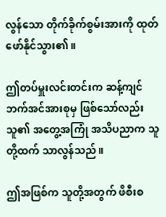လွန်သော တိုက်ခိုက်စွမ်းအားကို ထုတ်ဖော်နိုင်သွား၏။

ဤတပ်မှူးလင်းတင်းက ဆန့်ကျင်ဘက်အင်အားစုမှ ဖြစ်သော်လည်း သူ၏ အတွေ့အကြုံ အသိပညာက သူတို့ထက် သာလွန်သည်။

ဤအဖြစ်က သူတို့အတွက် ဖိစီးစ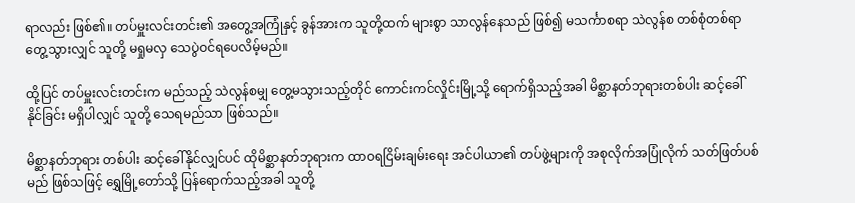ရာလည်း ဖြစ်၏။ တပ်မှူးလင်းတင်း၏ အတွေ့အကြုံနှင့် ခွန်အားက သူတို့ထက် များစွာ သာလွန်နေသည် ဖြစ်၍ မသင်္ကာစရာ သဲလွန်စ တစ်စုံတစ်ရာ တွေ့သွားလျှင် သူတို့ မရှုမလှ သေပွဲဝင်ရပေလိမ့်မည်။

ထို့ပြင် တပ်မှူးလင်းတင်းက မည်သည့် သဲလွန်စမျှ တွေ့မသွားသည့်တိုင် ကောင်းကင်လှိုင်းမြို့သို့ ရောက်ရှိသည့်အခါ မိစ္ဆာနတ်ဘုရားတစ်ပါး ဆင့်ခေါ်နိုင်ခြင်း မရှိပါလျှင် သူတို့ သေရမည်သာ ဖြစ်သည်။

မိစ္ဆာနတ်ဘုရား တစ်ပါး ဆင့်ခေါ်နိုင်လျှင်ပင် ထိုမိစ္ဆာနတ်ဘုရားက ထာဝရငြိမ်းချမ်းရေး အင်ပါယာ၏ တပ်ဖွဲ့များကို အစုလိုက်အပြုံလိုက် သတ်ဖြတ်ပစ်မည် ဖြစ်သဖြင့် ရွှေမြို့တော်သို့ ပြန်ရောက်သည့်အခါ သူတို့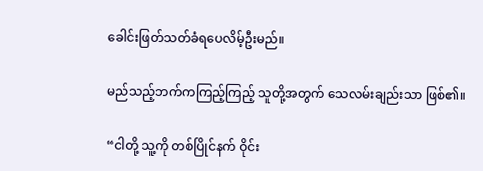ခေါင်းဖြတ်သတ်ခံရပေလိမ့်ဦးမည်။

မည်သည့်ဘက်ကကြည့်ကြည့် သူတို့အတွက် သေလမ်းချည်းသာ ဖြစ်၏။

“ငါတို့ သူ့ကို တစ်ပြိုင်နက် ဝိုင်း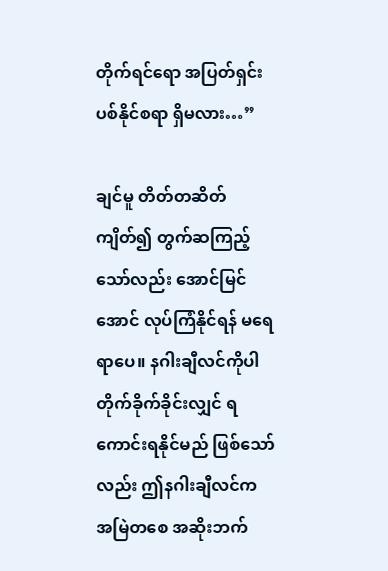တိုက်ရင်ရော အပြတ်ရှင်းပစ်နိုင်စရာ ရှိမလား…”

ချင်မူ တိတ်တဆိတ် ကျိတ်၍ တွက်ဆကြည့်သော်လည်း အောင်မြင်အောင် လုပ်ကြံနိုင်ရန် မရေရာပေ။ နဂါးချီလင်ကိုပါ တိုက်ခိုက်ခိုင်းလျှင် ရကောင်းရနိုင်မည် ဖြစ်သော်လည်း ဤနဂါးချီလင်က အမြဲတစေ အဆိုးဘက်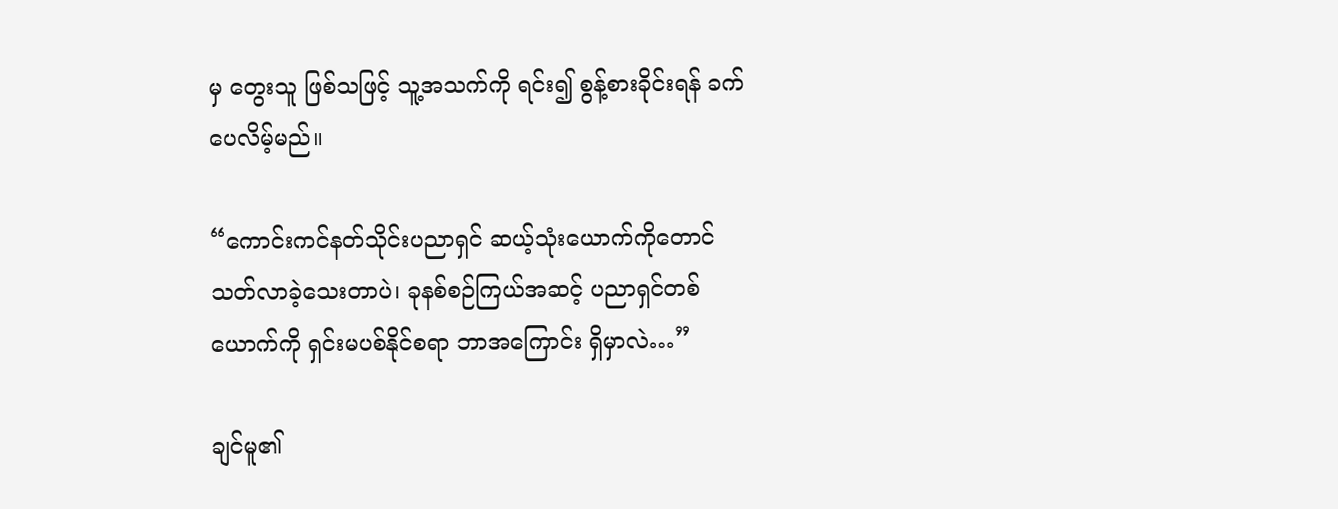မှ တွေးသူ ဖြစ်သဖြင့် သူ့အသက်ကို ရင်း၍ စွန့်စားခိုင်းရန် ခက်ပေလိမ့်မည်။

“ကောင်းကင်နတ်သိုင်းပညာရှင် ဆယ့်သုံးယောက်ကိုတောင် သတ်လာခဲ့သေးတာပဲ၊ ခုနစ်စဉ်ကြယ်အဆင့် ပညာရှင်တစ်ယောက်ကို ရှင်းမပစ်နိုင်စရာ ဘာအကြောင်း ရှိမှာလဲ…”

ချင်မူ၏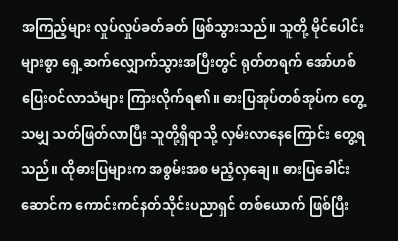အကြည့်များ လှုပ်လှုပ်ခတ်ခတ် ဖြစ်သွားသည်။ သူတို့ မိုင်ပေါင်းများစွာ ရှေ့ဆက်လျှောက်သွားအပြီးတွင် ရုတ်တရက် အော်ဟစ်ပြေးဝင်လာသံများ ကြားလိုက်ရ၏။ ဓားပြအုပ်တစ်အုပ်က တွေ့သမျှ သတ်ဖြတ်လာပြီး သူတို့ရှိရာသို့ လှမ်းလာနေကြောင်း တွေ့ရသည်။ ထိုဓားပြများက အစွမ်းအစ မညံ့လှချေ။ ဓားပြခေါင်းဆောင်က ကောင်းကင်နတ်သိုင်းပညာရှင် တစ်ယောက် ဖြစ်ပြီး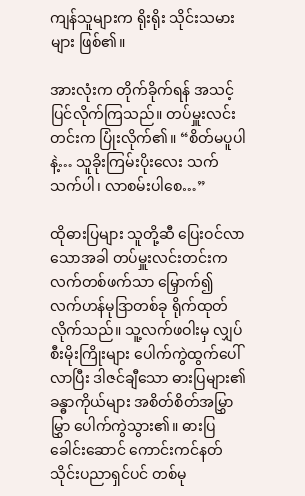ကျန်သူများက ရိုးရိုး သိုင်းသမားများ ဖြစ်၏။

အားလုံးက တိုက်ခိုက်ရန် အသင့်ပြင်လိုက်ကြသည်။ တပ်မှူးလင်းတင်းက ပြုံးလိုက်၏။ “စိတ်မပူပါနဲ့… သူခိုးကြမ်းပိုးလေး သက်သက်ပါ၊ လာစမ်းပါစေ…”

ထိုဓားပြများ သူတို့ဆီ ပြေးဝင်လာသောအခါ တပ်မှူးလင်းတင်းက လက်တစ်ဖက်သာ မြှောက်၍ လက်ဟန်မုဒြာတစ်ခု ရိုက်ထုတ်လိုက်သည်။ သူ့လက်ဖဝါးမှ လျှပ်စီးမိုးကြိုးများ ပေါက်ကွဲထွက်ပေါ်လာပြီး ဒါဇင်ချီသော ဓားပြများ၏ ခန္ဓာကိုယ်များ အစိတ်စိတ်အမြွှာမြွှာ ပေါက်ကွဲသွား၏။ ဓားပြခေါင်းဆောင် ကောင်းကင်နတ်သိုင်းပညာရှင်ပင် တစ်မု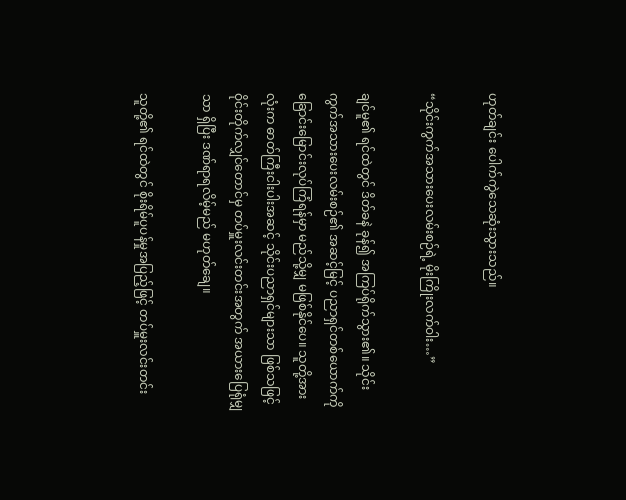ဟုတ်ချင်း ပေါက်ကွဲသေဆုံးသွားသည်။

“သိုင်းကွက်အသားပေးလမ်းစဉ်ရဲ့ မိုးကြိုးလက်ဝါး…”

ချင်မူ၏ ရင်ထဲတွင် ဒိတ်ခနဲ ခုန်၍ အကြပ်ရိုက်သွား၏။ သိုင်းကွက်အသားပေးလမ်းစဉ်၏ အဆင့်မြင့် ပညာရှင်တစ်ယောက်ကို ခြောင်းမြောင်းလုပ်ကြံရန်မှာ မည်သို့မျှ မဖြစ်နိုင်ပေ။ သူတို့အားလုံးက ဓာတ်ကြီးငါးပါးအဆင့် သိုင်းပညာရှင်များသာ ဖြစ်သဖြင့် ဝိုင်းတိုက်လျှင်တောင်မှ တပ်မှူးလင်းတင်းအတွက် အယားပြေရုံမျှသာ ရှိပြီး ဒဏ်ရာရလိမ့်မည် မဟုတ်ချေ။

သူတို့၏ ရင်ထဲတွင် စိုးရိမ်ပူပန်မှုအပြည့်ဖြင့် တပ်မှူးလင်းတင်း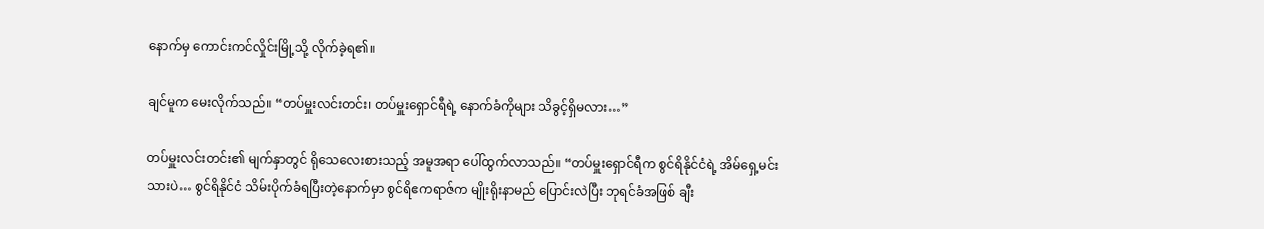နောက်မှ ကောင်းကင်လှိုင်းမြို့သို့ လိုက်ခဲ့ရ၏။

ချင်မူက မေးလိုက်သည်။ “တပ်မှူးလင်းတင်း၊ တပ်မှူးရှောင်ရီရဲ့ နောက်ခံကိုများ သိခွင့်ရှိမလား…”

တပ်မှူးလင်းတင်း၏ မျက်နှာတွင် ရိုသေလေးစားသည့် အမူအရာ ပေါ်ထွက်လာသည်။ “တပ်မှူးရှောင်ရီက စွင်ရိနိုင်ငံရဲ့ အိမ်ရှေ့မင်းသားပဲ… စွင်ရိနိုင်ငံ သိမ်းပိုက်ခံရပြီးတဲ့နောက်မှာ စွင်ရိဧကရာဇ်က မျိုးရိုးနာမည် ပြောင်းလဲပြီး ဘုရင်ခံအဖြစ် ချီး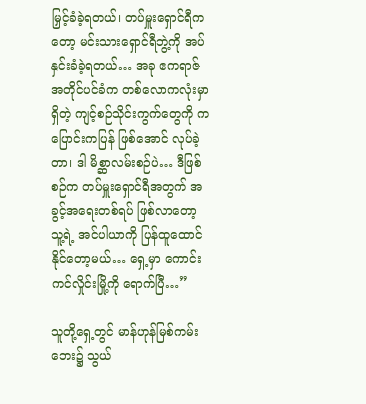မြှင့်ခံခဲ့ရတယ်၊ တပ်မှူးရှောင်ရီကတော့ မင်းသားရှောင်ရီဘွဲ့ကို အပ်နှင်းခံခဲ့ရတယ်… အခု ဧကရာဇ်အတိုင်ပင်ခံက တစ်လောကလုံးမှာ ရှိတဲ့ ကျင့်စဉ်သိုင်းကွက်တွေကို ကပြောင်းကပြန် ဖြစ်အောင် လုပ်ခဲ့တာ၊ ဒါ မိစ္ဆာလမ်းစဉ်ပဲ… ဒီဖြစ်စဉ်က တပ်မှူးရှောင်ရီအတွက် အခွင့်အရေးတစ်ရပ် ဖြစ်လာတော့ သူ့ရဲ့ အင်ပါယာကို ပြန်ထူထောင်နိုင်တော့မယ်… ရှေ့မှာ ကောင်းကင်လှိုင်းမြို့ကို ရောက်ပြီ…”

သူတို့ရှေ့တွင် မာန်ဟုန်မြစ်ကမ်းဘေး၌ သွယ်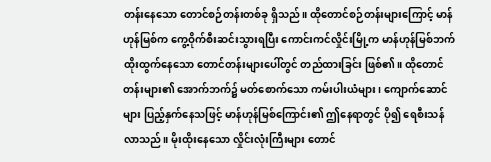တန်းနေသော တောင်စဉ်တန်းတစ်ခု ရှိသည်။ ထိုတောင်စဉ်တန်းများကြောင့် မာန်ဟုန်မြစ်က ကွေ့ဝိုက်စီးဆင်းသွားရပြီး ကောင်းကင်လှိုင်းမြို့က မာန်ဟုန်မြစ်ဘက် ထိုးထွက်နေသော တောင်တန်းများပေါ်တွင် တည်ထားခြင်း ဖြစ်၏။ ထိုတောင်တန်းများ၏ အောက်ဘက်၌ မတ်စောက်သော ကမ်းပါးယံများ၊ ကျောက်ဆောင်များ ပြည့်နှက်နေသဖြင့် မာန်ဟုန်မြစ်ကြောင်း၏ ဤနေရာတွင် ပို၍ ရေစီးသန်လာသည်။ မိုးထိုးနေသော လှိုင်းလုံးကြီးများ တောင်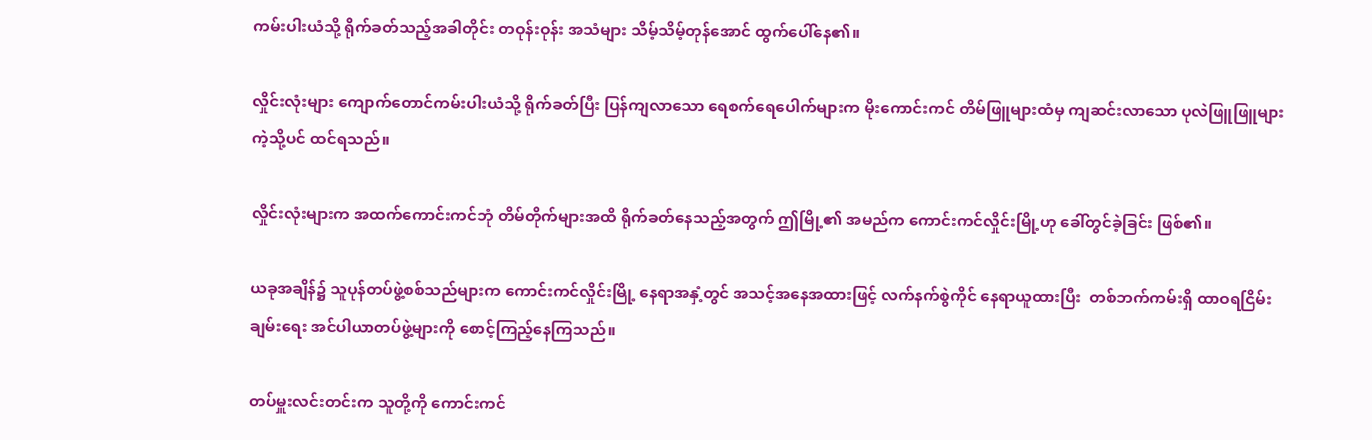ကမ်းပါးယံသို့ ရိုက်ခတ်သည့်အခါတိုင်း တဝုန်းဝုန်း အသံများ သိမ့်သိမ့်တုန်အောင် ထွက်ပေါ်နေ၏။

လှိုင်းလုံးများ ကျောက်တောင်ကမ်းပါးယံသို့ ရိုက်ခတ်ပြီး ပြန်ကျလာသော ရေစက်ရေပေါက်များက မိုးကောင်းကင် တိမ်ဖြူများထံမှ ကျဆင်းလာသော ပုလဲဖြူဖြူများကဲ့သို့ပင် ထင်ရသည်။

လှိုင်းလုံးများက အထက်ကောင်းကင်ဘုံ တိမ်တိုက်များအထိ ရိုက်ခတ်နေသည့်အတွက် ဤမြို့၏ အမည်က ကောင်းကင်လှိုင်းမြို့ဟု ခေါ်တွင်ခဲ့ခြင်း ဖြစ်၏။

ယခုအချိန်၌ သူပုန်တပ်ဖွဲ့စစ်သည်များက ကောင်းကင်လှိုင်းမြို့ နေရာအနှံ့တွင် အသင့်အနေအထားဖြင့် လက်နက်စွဲကိုင် နေရာယူထားပြီး  တစ်ဘက်ကမ်းရှိ ထာဝရငြိမ်းချမ်းရေး အင်ပါယာတပ်ဖွဲ့များကို စောင့်ကြည့်နေကြသည်။

တပ်မှူးလင်းတင်းက သူတို့ကို ကောင်းကင်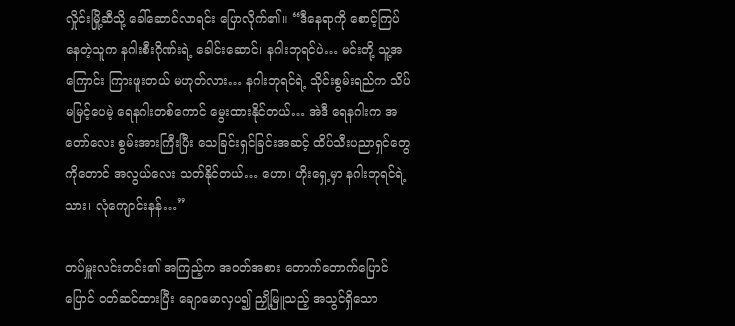လှိုင်းမြို့ဆီသို့ ခေါ်ဆောင်လာရင်း ပြောလိုက်၏။ “ဒီနေရာကို စောင့်ကြပ်နေတဲ့သူက နဂါးစီးဂိုဏ်းရဲ့ ခေါင်းဆောင်၊ နဂါးဘုရင်ပဲ… မင်းတို့ သူ့အကြောင်း ကြားဖူးတယ် မဟုတ်လား… နဂါးဘုရင်ရဲ့ သိုင်းစွမ်းရည်က သိပ်မမြင့်ပေမဲ့ ရေနဂါးတစ်ကောင် မွေးထားနိုင်တယ်… အဲဒီ ရေနဂါးက အတော်လေး စွမ်းအားကြီးပြီး သေခြင်းရှင်ခြင်းအဆင့် ထိပ်သီးပညာရှင်တွေကိုတောင် အလွယ်လေး သတ်နိုင်တယ်… ဟော၊ ဟိုးရှေ့မှာ နဂါးဘုရင်ရဲ့သား၊ လုံကျောင်းနန်…”

တပ်မှူးလင်းတင်း၏ အကြည့်က အဝတ်အစား တောက်တောက်ပြောင်ပြောင် ဝတ်ဆင်ထားပြီး ချောမောလှပ၍ ညှို့မြူသည့် အသွင်ရှိသော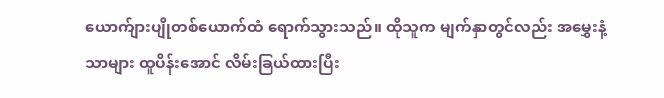ယောက်ျားပျိုတစ်ယောက်ထံ ရောက်သွားသည်။ ထိုသူက မျက်နှာတွင်လည်း အမွှေးနံ့သာများ ထူပိန်းအောင် လိမ်းခြယ်ထားပြီး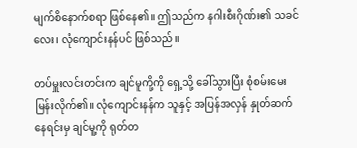မျက်စိနောက်စရာ ဖြစ်နေ၏။ ဤသည်က နဂါးစီးဂိုဏ်း၏ သခင်လေး၊ လုံကျောင်းနန်ပင် ဖြစ်သည်။

တပ်မှူးလင်းတင်းက ချင်မူကို့ကို ရှေ့သို့ ခေါ်သွားပြီး စုံစမ်းမေးမြန်းလိုက်၏။ လုံကျောင်းနန်က သူနှင့် အပြန်အလှန် နှုတ်ဆက်နေရင်းမှ ချင်မူ့ကို ရုတ်တ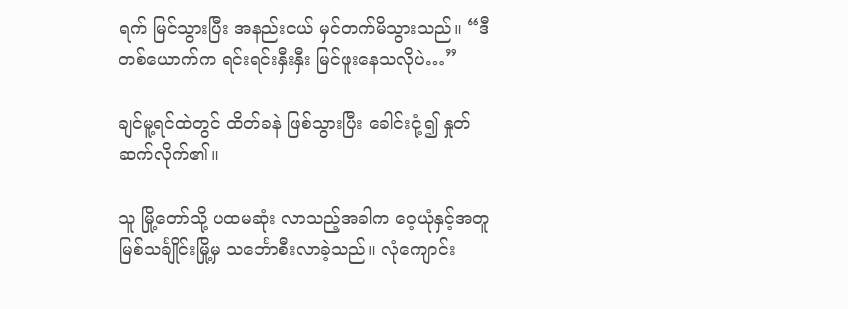ရက် မြင်သွားပြီး အနည်းငယ် မှင်တက်မိသွားသည်။ “ဒီတစ်ယောက်က ရင်းရင်းနှီးနှီး မြင်ဖူးနေသလိုပဲ…”

ချင်မူ့ရင်ထဲတွင် ထိတ်ခနဲ ဖြစ်သွားပြီး ခေါင်းငုံ့၍ နှုတ်ဆက်လိုက်၏။

သူ မြို့တော်သို့ ပထမဆုံး လာသည့်အခါက ဝေ့ယုံနှင့်အတူ မြစ်သင်္ချိုင်းမြို့မှ သင်္ဘောစီးလာခဲ့သည်။ လုံကျောင်း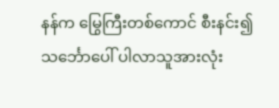နန်က မြွေကြီးတစ်ကောင် စီးနင်း၍ သင်္ဘောပေါ် ပါလာသူအားလုံး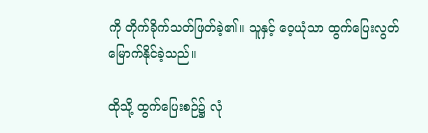ကို တိုက်ခိုက်သတ်ဖြတ်ခဲ့၏။ သူနှင့် ဝေ့ယုံသာ ထွက်ပြေးလွတ်မြောက်နိုင်ခဲ့သည်။

ထိုသို့ ထွက်ပြေးစဉ်၌ လုံ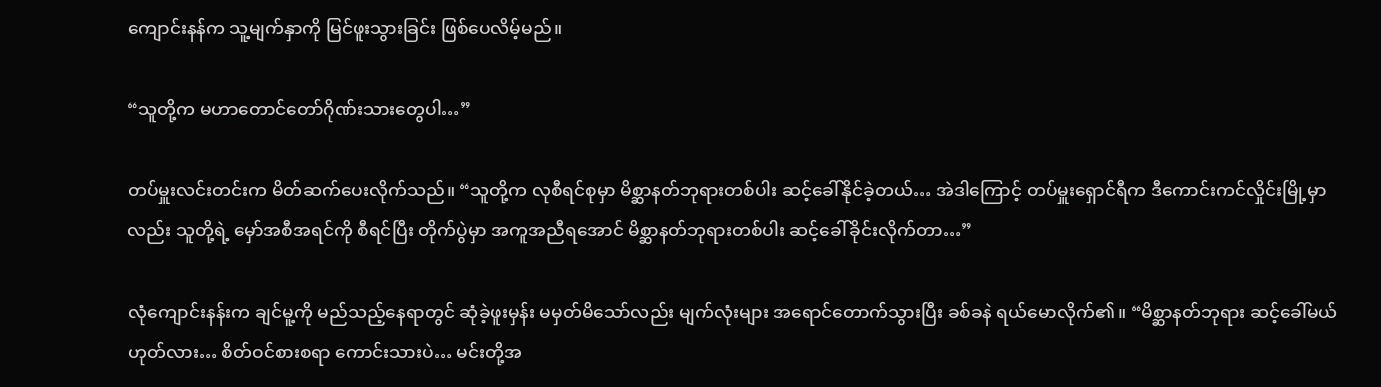ကျောင်းနန်က သူ့မျက်နှာကို မြင်ဖူးသွားခြင်း ဖြစ်ပေလိမ့်မည်။

“သူတို့က မဟာတောင်တော်ဂိုဏ်းသားတွေပါ…”

တပ်မှူးလင်းတင်းက မိတ်ဆက်ပေးလိုက်သည်။ “သူတို့က လုစီရင်စုမှာ မိစ္ဆာနတ်ဘုရားတစ်ပါး ဆင့်ခေါ်နိုင်ခဲ့တယ်… အဲဒါကြောင့် တပ်မှူးရှောင်ရီက ဒီကောင်းကင်လှိုင်းမြို့မှာလည်း သူတို့ရဲ့ မှော်အစီအရင်ကို စီရင်ပြီး တိုက်ပွဲမှာ အကူအညီရအောင် မိစ္ဆာနတ်ဘုရားတစ်ပါး ဆင့်ခေါ်ခိုင်းလိုက်တာ…”

လုံကျောင်းနန်းက ချင်မူ့ကို မည်သည့်နေရာတွင် ဆုံခဲ့ဖူးမှန်း မမှတ်မိသော်လည်း မျက်လုံးများ အရောင်တောက်သွားပြီး ခစ်ခနဲ ရယ်မောလိုက်၏။ “မိစ္ဆာနတ်ဘုရား ဆင့်ခေါ်မယ် ဟုတ်လား… စိတ်ဝင်စားစရာ ကောင်းသားပဲ… မင်းတို့အ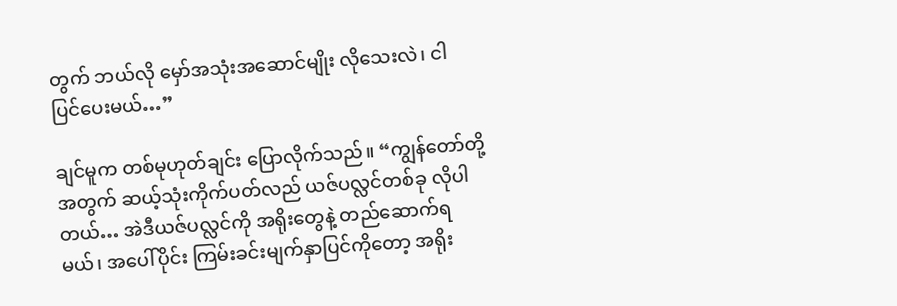တွက် ဘယ်လို မှော်အသုံးအဆောင်မျိုး လိုသေးလဲ၊ ငါ ပြင်ပေးမယ်…”

ချင်မူက တစ်မုဟုတ်ချင်း ပြောလိုက်သည်။ “ကျွန်တော်တို့အတွက် ဆယ့်သုံးကိုက်ပတ်လည် ယဇ်ပလ္လင်တစ်ခု လိုပါတယ်… အဲဒီယဇ်ပလ္လင်ကို အရိုးတွေနဲ့ တည်ဆောက်ရမယ်၊ အပေါ်ပိုင်း ကြမ်းခင်းမျက်နှာပြင်ကိုတော့ အရိုး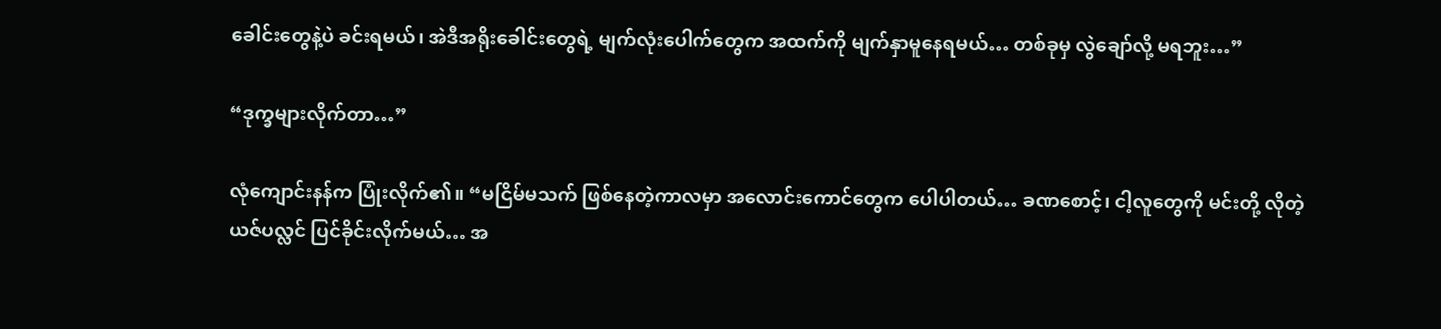ခေါင်းတွေနဲ့ပဲ ခင်းရမယ်၊ အဲဒီအရိုးခေါင်းတွေရဲ့ မျက်လုံးပေါက်တွေက အထက်ကို မျက်နှာမူနေရမယ်… တစ်ခုမှ လွဲချော်လို့ မရဘူး…”

“ဒုက္ခများလိုက်တာ…”

လုံကျောင်းနန်က ပြုံးလိုက်၏။ “မငြိမ်မသက် ဖြစ်နေတဲ့ကာလမှာ အလောင်းကောင်တွေက ပေါပါတယ်… ခဏစောင့်၊ ငါ့လူတွေကို မင်းတို့ လိုတဲ့ ယဇ်ပလ္လင် ပြင်ခိုင်းလိုက်မယ်… အ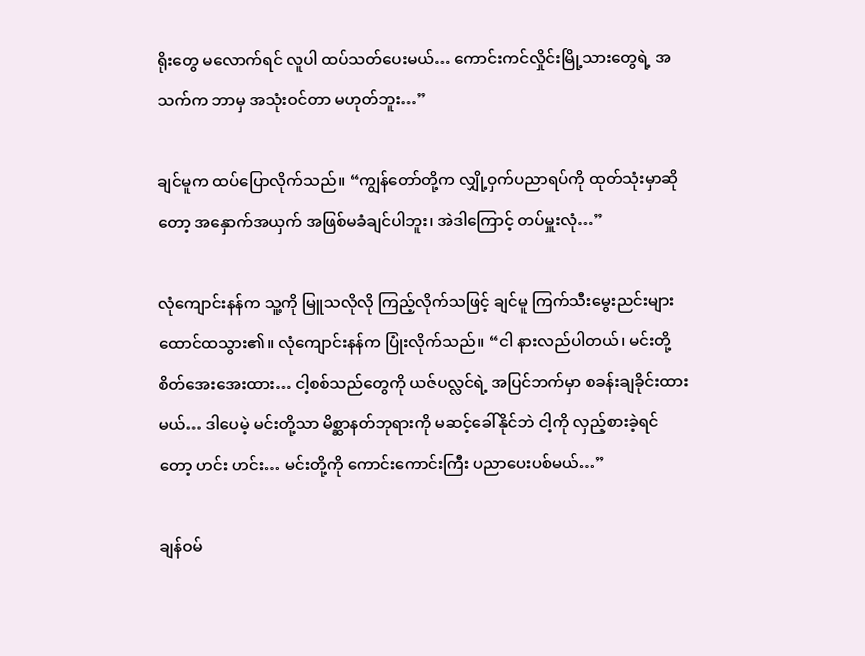ရိုးတွေ မလောက်ရင် လူပါ ထပ်သတ်ပေးမယ်… ကောင်းကင်လှိုင်းမြို့သားတွေရဲ့ အသက်က ဘာမှ အသုံးဝင်တာ မဟုတ်ဘူး…”

ချင်မူက ထပ်ပြောလိုက်သည်။ “ကျွန်တော်တို့က လျှို့ဝှက်ပညာရပ်ကို ထုတ်သုံးမှာဆိုတော့ အနှောက်အယှက် အဖြစ်မခံချင်ပါဘူး၊ အဲဒါကြောင့် တပ်မှူးလုံ…”

လုံကျောင်းနန်က သူ့ကို မြူသလိုလို ကြည့်လိုက်သဖြင့် ချင်မူ ကြက်သီးမွေးညင်းများ ထောင်ထသွား၏။ လုံကျောင်းနန်က ပြုံးလိုက်သည်။ “ငါ နားလည်ပါတယ်၊ မင်းတို့ စိတ်အေးအေးထား… ငါ့စစ်သည်တွေကို ယဇ်ပလ္လင်ရဲ့ အပြင်ဘက်မှာ စခန်းချခိုင်းထားမယ်… ဒါပေမဲ့ မင်းတို့သာ မိစ္ဆာနတ်ဘုရားကို မဆင့်ခေါ်နိုင်ဘဲ ငါ့ကို လှည့်စားခဲ့ရင်တော့ ဟင်း ဟင်း… မင်းတို့ကို ကောင်းကောင်းကြီး ပညာပေးပစ်မယ်…”

ချန်ဝမ်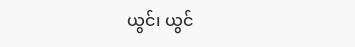ယွင်၊ ယွင်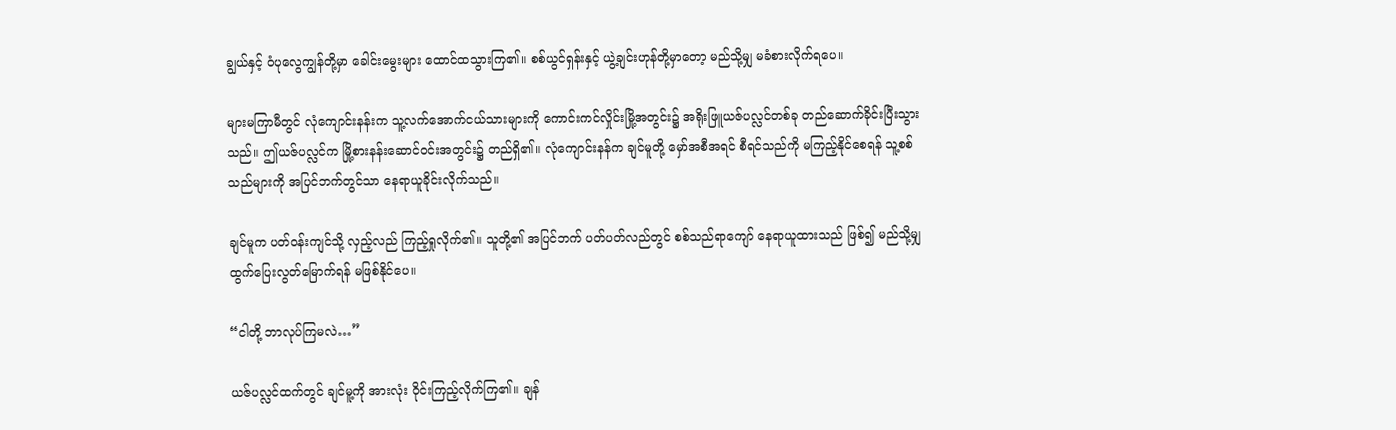ချွယ်နှင့် ဝံပုလွေကျွန်တို့မှာ ခေါင်းမွေးများ ထောင်ထသွားကြ၏။ စစ်ယွင်ရှန်းနှင့် ယွဲ့ချင်းဟုန်တို့မှာတော့ မည်သို့မျှ မခံစားလိုက်ရပေ။

များမကြာမီတွင် လုံကျောင်းနန်းက သူ့လက်အောက်ငယ်သားများကို ကောင်းကင်လှိုင်းမြို့အတွင်း၌ အရိုးဖြူယဇ်ပလ္လင်တစ်ခု တည်ဆောက်ခိုင်းပြီးသွားသည်။ ဤယဇ်ပလ္လင်က မြို့စားနန်းဆောင်ဝင်းအတွင်း၌ တည်ရှိ၏။ လုံကျောင်းနန်က ချင်မူတို့ မှော်အစီအရင် စီရင်သည်ကို မကြည့်နိုင်စေရန် သူ့စစ်သည်များကို အပြင်ဘက်တွင်သာ နေရာယူခိုင်းလိုက်သည်။

ချင်မူက ပတ်ဝန်းကျင်သို့ လှည့်လည် ကြည့်ရှုလိုက်၏။ သူတို့၏ အပြင်ဘက် ပတ်ပတ်လည်တွင် စစ်သည်ရာကျော် နေရာယူထားသည် ဖြစ်၍ မည်သို့မျှ ထွက်ပြေးလွတ်မြောက်ရန် မဖြစ်နိုင်ပေ။

“ငါတို့ ဘာလုပ်ကြမလဲ…”

ယဇ်ပလ္လင်ထက်တွင် ချင်မူ့ကို အားလုံး ဝိုင်းကြည့်လိုက်ကြ၏။ ချန်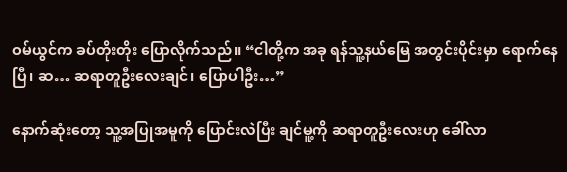ဝမ်ယွင်က ခပ်တိုးတိုး ပြောလိုက်သည်။ “ငါတို့က အခု ရန်သူ့နယ်မြေ အတွင်းပိုင်းမှာ ရောက်နေပြီ၊ ဆ… ဆရာတူဦးလေးချင်၊ ပြောပါဦး…”

နောက်ဆုံးတော့ သူ့အပြုအမူကို ပြောင်းလဲပြီး ချင်မူ့ကို ဆရာတူဦးလေးဟု ခေါ်လာ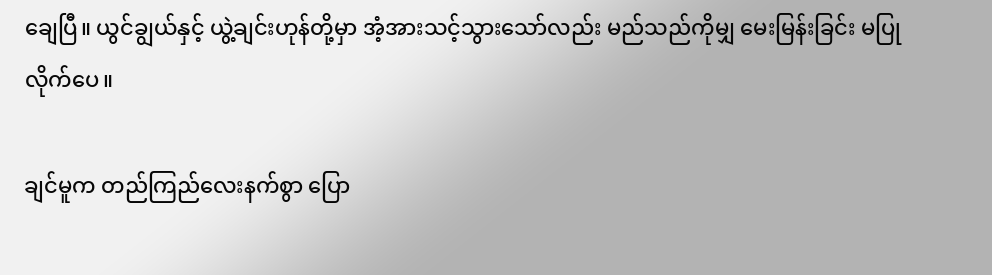ချေပြီ။ ယွင်ချွယ်နှင့် ယွဲ့ချင်းဟုန်တို့မှာ အံ့အားသင့်သွားသော်လည်း မည်သည်ကိုမျှ မေးမြန်းခြင်း မပြုလိုက်ပေ။

ချင်မူက တည်ကြည်လေးနက်စွာ ပြော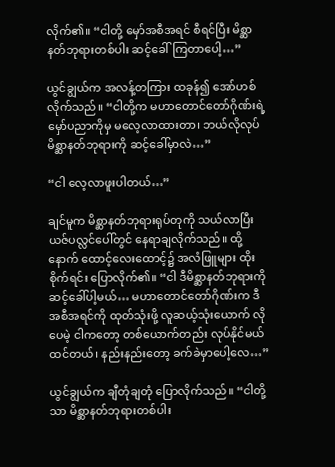လိုက်၏။ “ငါတို့ မှော်အစီအရင် စီရင်ပြီး မိစ္ဆာနတ်ဘုရားတစ်ပါး ဆင့်ခေါ်ကြတာပေါ့…”

ယွင်ချွယ်က အလန့်တကြား ထခုန်၍ အော်ဟစ်လိုက်သည်။ “ငါတို့က မဟာတောင်တော်ဂိုဏ်းရဲ့ မှော်ပညာကိုမှ မလေ့လာထားတာ၊ ဘယ်လိုလုပ် မိစ္ဆာနတ်ဘုရားကို ဆင့်ခေါ်မှာလဲ…”

“ငါ လေ့လာဖူးပါတယ်…”

ချင်မူက မိစ္ဆာနတ်ဘုရားရုပ်တုကို သယ်လာပြီး ယဇ်ပလ္လင်ပေါ်တွင် နေရာချလိုက်သည်။ ထို့နောက် ထောင့်လေးထောင့်၌ အလံဖြူများ ထိုးစိုက်ရင်း ပြောလိုက်၏။ “ငါ ဒီမိစ္ဆာနတ်ဘုရားကို ဆင့်ခေါ်ပါ့မယ်… မဟာတောင်တော်ဂိုဏ်းက ဒီအစီအရင်ကို ထုတ်သုံးဖို့ လူဆယ့်သုံးယောက် လိုပေမဲ့ ငါကတော့ တစ်ယောက်တည်း လုပ်နိုင်မယ် ထင်တယ်၊ နည်းနည်းတော့ ခက်ခဲမှာပေါ့လေ…”

ယွင်ချွယ်က ချီတုံချတုံ ပြောလိုက်သည်။ “ငါတို့သာ မိစ္ဆာနတ်ဘုရားတစ်ပါး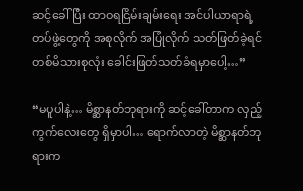ဆင့်ခေါ်ပြီး ထာဝရငြိမ်းချမ်းရေး အင်ပါယာရာရဲ့ တပ်ဖွဲ့တွေကို အစုလိုက် အပြုံလိုက် သတ်ဖြတ်ခဲ့ရင် တစ်မိသားစုလုံး ခေါင်းဖြတ်သတ်ခံရမှာပေါ့…”

“မပူပါနဲ့… မိစ္ဆာနတ်ဘုရားကို ဆင့်ခေါ်တာက လှည့်ကွက်လေးတွေ ရှိမှာပါ… ရောက်လာတဲ့ မိစ္ဆာနတ်ဘုရားက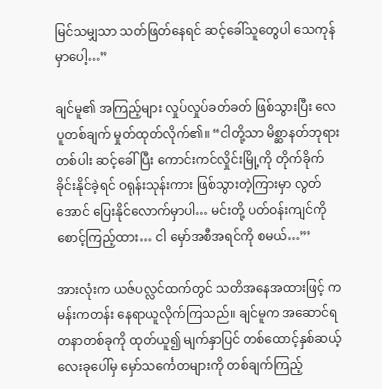မြင်သမျှသာ သတ်ဖြတ်နေရင် ဆင့်ခေါ်သူတွေပါ သေကုန်မှာပေါ့…”

ချင်မူ၏ အကြည့်များ လှုပ်လှုပ်ခတ်ခတ် ဖြစ်သွားပြီး လေပူတစ်ချက် မှုတ်ထုတ်လိုက်၏။ “ငါတို့သာ မိစ္ဆာနတ်ဘုရားတစ်ပါး ဆင့်ခေါ်ပြီး ကောင်းကင်လှိုင်းမြို့ကို တိုက်ခိုက်ခိုင်းနိုင်ခဲ့ရင် ဝရုန်းသုန်းကား ဖြစ်သွားတဲ့ကြားမှာ လွတ်အောင် ပြေးနိုင်လောက်မှာပါ… မင်းတို့ ပတ်ဝန်းကျင်ကို စောင့်ကြည့်ထား… ငါ မှော်အစီအရင်ကို စမယ်…”’

အားလုံးက ယဇ်ပလ္လင်ထက်တွင် သတိအနေအထားဖြင့် ကမန်းကတန်း နေရာယူလိုက်ကြသည်။ ချင်မူက အဆောင်ရတနာတစ်ခုကို ထုတ်ယူ၍ မျက်နှာပြင် တစ်ထောင့်နှစ်ဆယ့်လေးခုပေါ်မှ မှော်သင်္ကေတများကို တစ်ချက်ကြည့်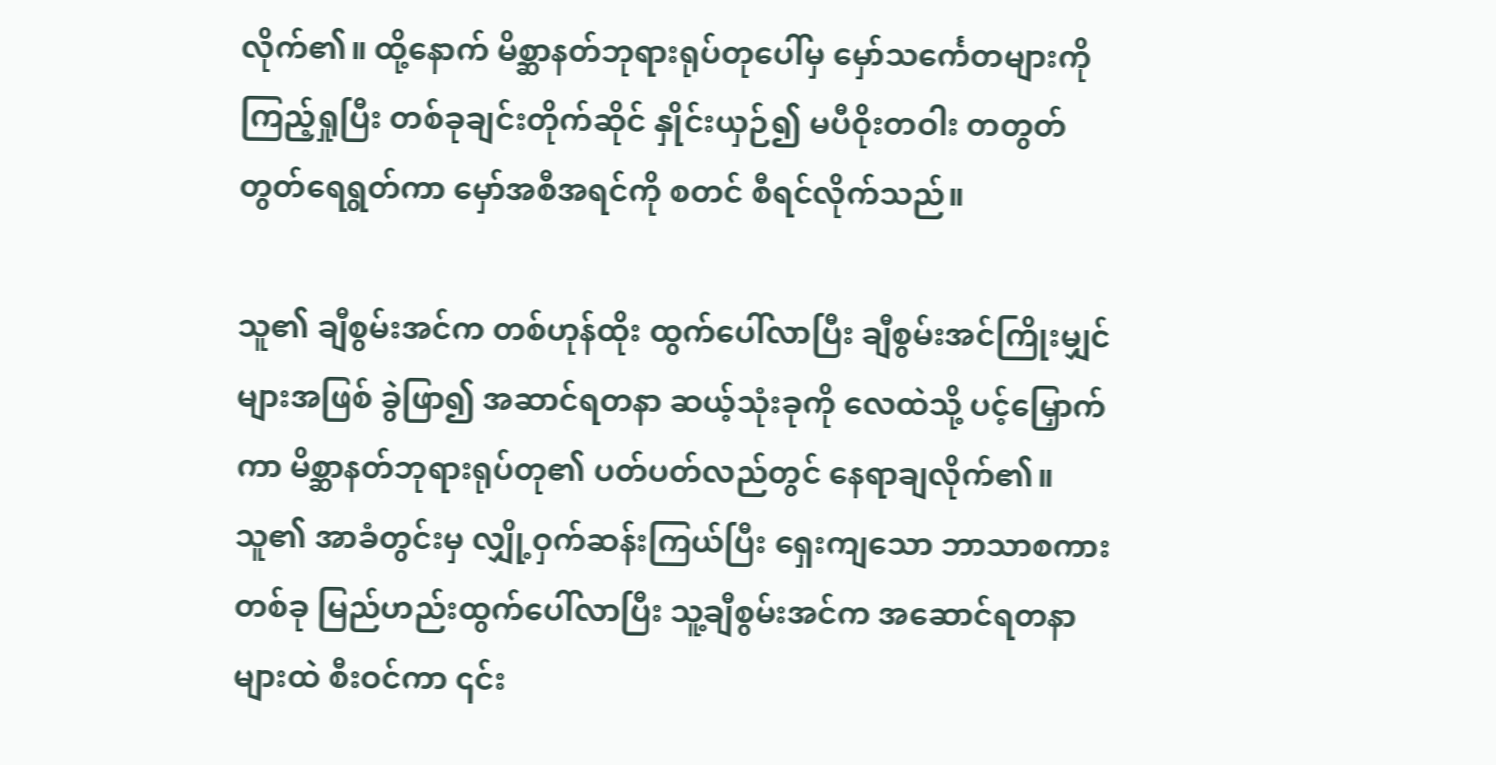လိုက်၏။ ထို့နောက် မိစ္ဆာနတ်ဘုရားရုပ်တုပေါ်မှ မှော်သင်္ကေတများကို ကြည့်ရှုပြီး တစ်ခုချင်းတိုက်ဆိုင် နှိုင်းယှဉ်၍ မပီဝိုးတဝါး တတွတ်တွတ်ရေရွတ်ကာ မှော်အစီအရင်ကို စတင် စီရင်လိုက်သည်။

သူ၏ ချီစွမ်းအင်က တစ်ဟုန်ထိုး ထွက်ပေါ်လာပြီး ချီစွမ်းအင်ကြိုးမျှင်များအဖြစ် ခွဲဖြာ၍ အဆာင်ရတနာ ဆယ့်သုံးခုကို လေထဲသို့ ပင့်မြှောက်ကာ မိစ္ဆာနတ်ဘုရားရုပ်တု၏ ပတ်ပတ်လည်တွင် နေရာချလိုက်၏။ သူ၏ အာခံတွင်းမှ လျှို့ဝှက်ဆန်းကြယ်ပြီး ရှေးကျသော ဘာသာစကားတစ်ခု မြည်ဟည်းထွက်ပေါ်လာပြီး သူ့ချီစွမ်းအင်က အဆောင်ရတနာများထဲ စီးဝင်ကာ ၎င်း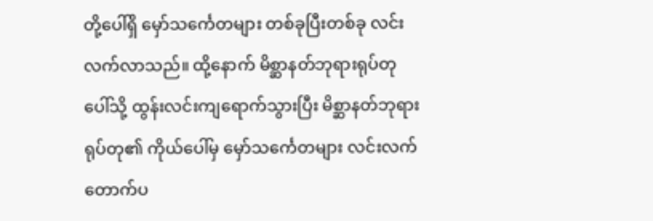တို့ပေါ်ရှိ မှော်သင်္ကေတများ တစ်ခုပြီးတစ်ခု လင်းလက်လာသည်။ ထို့နောက် မိစ္ဆာနတ်ဘုရားရုပ်တုပေါ်သို့ ထွန်းလင်းကျရောက်သွားပြီး မိစ္ဆာနတ်ဘုရားရုပ်တု၏ ကိုယ်ပေါ်မှ မှော်သင်္ကေတများ လင်းလက်တောက်ပ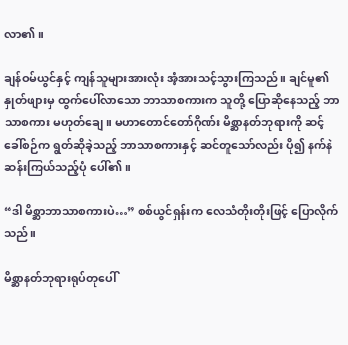လာ၏။

ချန်ဝမ်ယွင်နှင့် ကျန်သူများအားလုံး အံ့အားသင့်သွားကြသည်။ ချင်မူ၏ နှုတ်ဖျားမှ ထွက်ပေါ်လာသော ဘာသာစကားက သူတို့ ပြောဆိုနေသည့် ဘာသာစကား မဟုတ်ချေ။ မဟာတောင်တော်ဂိုဏ်း မိစ္ဆာနတ်ဘုရားကို ဆင့်ခေါ်စဉ်က ရွတ်ဆိုခဲ့သည့် ဘာသာစကားနှင့် ဆင်တူသော်လည်း ပို၍ နက်နဲဆန်းကြယ်သည့်ပုံ ပေါ်၏။

“ဒါ မိစ္ဆာဘာသာစကားပဲ…” စစ်ယွင်ရှန်းက လေသံတိုးတိုးဖြင့် ပြောလိုက်သည်။

မိစ္ဆာနတ်ဘုရားရုပ်တုပေါ်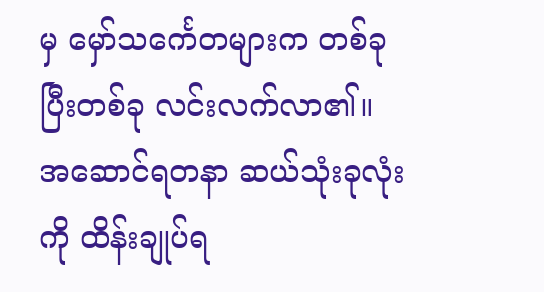မှ မှော်သင်္ကေတများက တစ်ခုပြီးတစ်ခု လင်းလက်လာ၏။ အဆောင်ရတနာ ဆယ်သုံးခုလုံးကို ထိန်းချုပ်ရ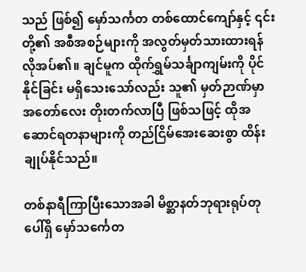သည် ဖြစ်၍ မှော်သင်္ကတ တစ်ထောင်ကျော်နှင့် ၎င်းတို့၏ အစီအစဉ်များကို အလွတ်မှတ်သားထားရန် လိုအပ်၏။ ချင်မူက ထိုက်ရွှမ်သင်္ချာကျမ်းကို ပိုင်နိုင်ခြင်း မရှိသေးသော်လည်း သူ၏ မှတ်ဉာဏ်မှာ အတော်လေး တိုးတက်လာပြီ ဖြစ်သဖြင့် ထိုအဆောင်ရတနာများကို တည်ငြိမ်အေးဆေးစွာ ထိန်းချုပ်နိုင်သည်။

တစ်နာရီကြာပြီးသောအခါ မိစ္ဆာနတ်ဘုရားရုပ်တုပေါ်ရှိ မှော်သင်္ကေတ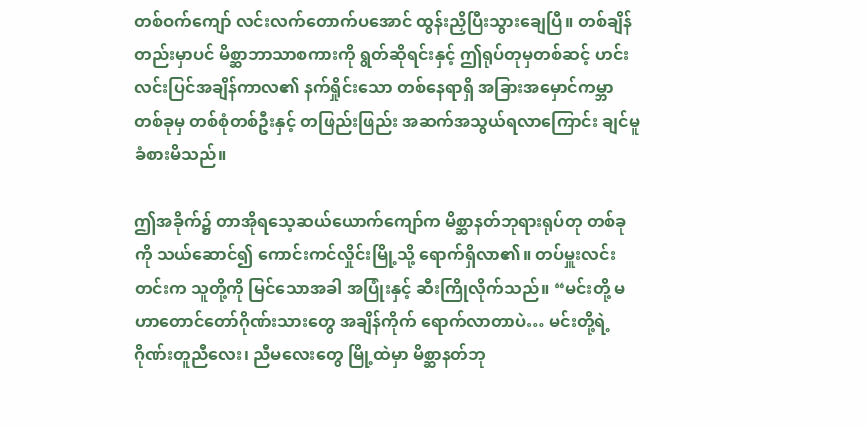တစ်ဝက်ကျော် လင်းလက်တောက်ပအောင် ထွန်းညှိပြီးသွားချေပြီ။ တစ်ချိန်တည်းမှာပင် မိစ္ဆာဘာသာစကားကို ရွတ်ဆိုရင်းနှင့် ဤရုပ်တုမှတစ်ဆင့် ဟင်းလင်းပြင်အချိန်ကာလ၏ နက်ရှိုင်းသော တစ်နေရာရှိ အခြားအမှောင်ကမ္ဘာတစ်ခုမှ တစ်စုံတစ်ဦးနှင့် တဖြည်းဖြည်း အဆက်အသွယ်ရလာကြောင်း ချင်မူ ခံစားမိသည်။

ဤအခိုက်၌ တာအိုရသေ့ဆယ်ယောက်ကျော်က မိစ္ဆာနတ်ဘုရားရုပ်တု တစ်ခုကို သယ်ဆောင်၍ ကောင်းကင်လှိုင်းမြို့သို့ ရောက်ရှိလာ၏။ တပ်မှူးလင်းတင်းက သူတို့ကို မြင်သောအခါ အပြုံးနှင့် ဆီးကြိုလိုက်သည်။ “မင်းတို့ မဟာတောင်တော်ဂိုဏ်းသားတွေ အချိန်ကိုက် ရောက်လာတာပဲ… မင်းတို့ရဲ့ ဂိုဏ်းတူညီလေး၊ ညီမလေးတွေ မြို့ထဲမှာ မိစ္ဆာနတ်ဘု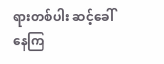ရားတစ်ပါး ဆင့်ခေါ်နေကြ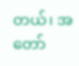တယ်၊ အတော်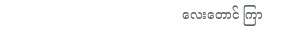လေးတောင် ကြာ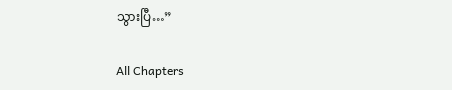သွားပြီ…”

All Chapters